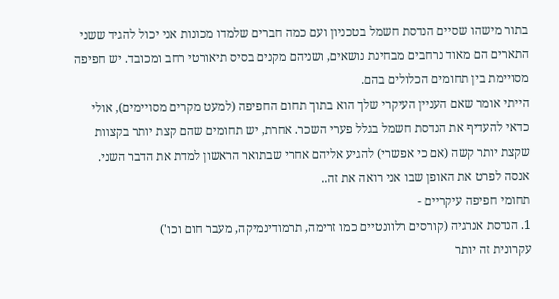בתור מישהו שסיים הנדסת חשמל בטכניון ועם כמה חברים שלמדו מכונות אני יכול להגיד ששני התארים הם מאוד נרחבים מבחינת נושאים, ושניהם מקנים בסיס תיאורטי רחב ומכובד. יש חפיפה מסויימת בין תחומים הכלולים בהם.
הייתי אומר שאם העניין העיקרי שלך הוא בתוך תחום החפיפה (למעט מקרים מסויימים), אולי כדאי להעדיף את הנדסת חשמל בגלל פערי השכר. אחרת, יש תחומים שהם קצת יותר בקצוות שקצת יותר קשה (אם כי אפשרי) להגיע אליהם אחרי שבתואר הראשון למדת את הדבר השני. אנסה לפרט את האופן שבו אני רואה את זה..
תחומי חפיפה עיקריים -
1. הנדסת אנרגיה (קורסים רלוונטיים כמו זרימה, תרמודינמיקה, מעבר חום וכו')
עקרונית זה יותר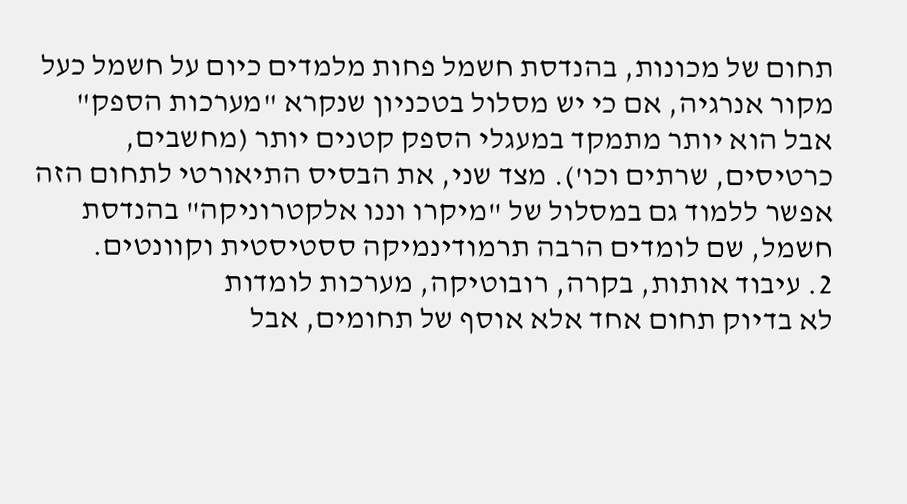תחום של מכונות, בהנדסת חשמל פחות מלמדים כיום על חשמל כעל מקור אנרגיה, אם כי יש מסלול בטכניון שנקרא "מערכות הספק" אבל הוא יותר מתמקד במעגלי הספק קטנים יותר (מחשבים, כרטיסים, שרתים וכו'). מצד שני, את הבסיס התיאורטי לתחום הזה אפשר ללמוד גם במסלול של "מיקרו וננו אלקטרוניקה" בהנדסת חשמל, שם לומדים הרבה תרמודינמיקה ססטיסטית וקוונטים.
2. עיבוד אותות, בקרה, רובוטיקה, מערכות לומדות
לא בדיוק תחום אחד אלא אוסף של תחומים, אבל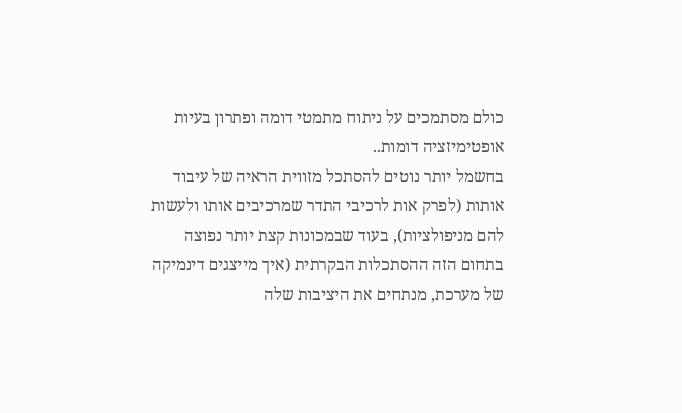כולם מסתמכים על ניתוח מתמטי דומה ופתרון בעיות אופטימיזציה דומות..
בחשמל יותר נוטים להסתכל מזווית הראיה של עיבוד אותות (לפרק אות לרכיבי התדר שמרכיבים אותו ולעשות להם מניפולציות), בעוד שבמכונות קצת יותר נפוצה בתחום הזה ההסתכלות הבקרתית (איך מייצגים דינמיקה של מערכת, מנתחים את היציבות שלה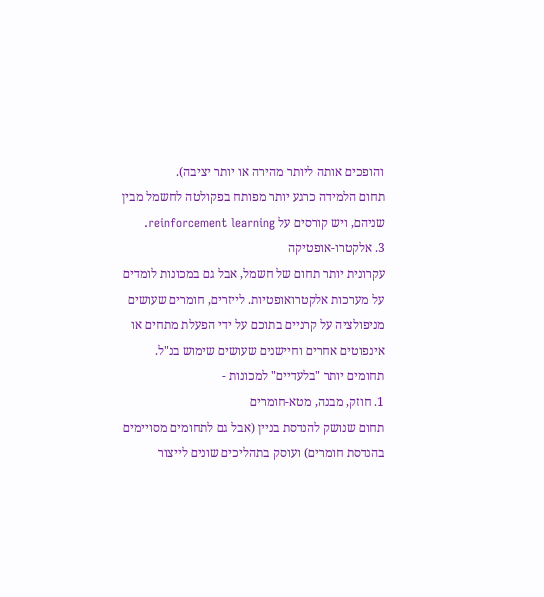והופכים אותה ליותר מהירה או יותר יציבה).
תחום הלמידה כרגע יותר מפותח בפקולטה לחשמל מבין שניהם, ויש קורסים על reinforcement learning.
3. אלקטרו-אופטיקה
עקרונית יותר תחום של חשמל, אבל גם במכונות לומדים על מערכות אלקטרואופטיות. לייזרים, חומרים שעושים מניפולציה על קרניים בתוכם על ידי הפעלת מתחים או אינפוטים אחרים וחיישנים שעושים שימוש בנ"ל.
תחומים יותר "בלעדיים" למכונות -
1. חוזק, מבנה, מטא-חומרים
תחום שנושק להנדסת בניין (אבל גם לתחומים מסויימים בהנדסת חומרים) ועוסק בתהליכים שונים לייצור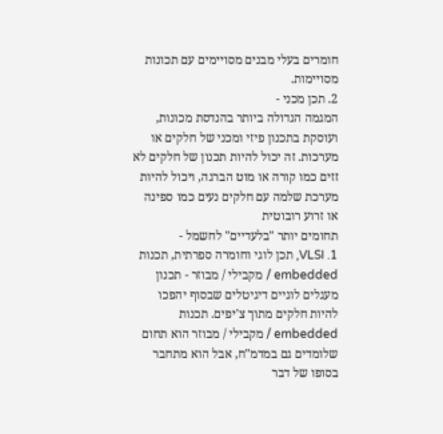חומרים בעלי מבנים מסויימים עם תכונות מסויימות.
2. תכן מכני -
המגמה הגדולה ביותר בהנדסת מכונות, ועוסקת בתכנון פיזי ומכני של חלקים או מערכות. זה יכול להיות תכנון של חלקים לא זזים כמו קורה או מוט הברגה, ויכול להיות מערכת שלמה עם חלקים נעים כמו ספינה או זרוע רובוטית
תחומים יותר "בלעדיים" לחשמל -
1. VLSI, תכן לוגי וחומרה ספרתית, תכנות embedded / מקבילי / מבוזר - תכנון מעגלים לוגיים דיגיטלים שבסוף יהפכו להיות חלקים מתוך צ'יפים. תכנות embedded / מקבילי / מבוזר הוא תחום שלומדים גם במדמ"ח, אבל הוא מתחבר בסופו של דבר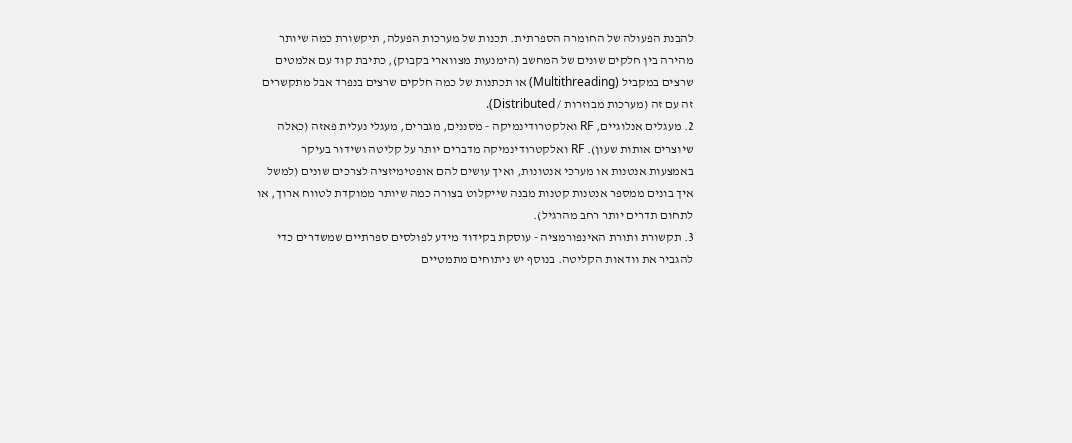להבנת הפעולה של החומרה הספרתית. תכנות של מערכות הפעלה, תיקשורת כמה שיותר מהירה בין חלקים שונים של המחשב (הימנעות מצווארי בקבוק), כתיבת קוד עם אלמטים שרצים במקביל (Multithreading) או תכתנות של כמה חלקים שרצים בנפרד אבל מתקשרים זה עם זה (מערכות מבוזרות / Distributed).
2. מעגלים אנלוגיים, RF ואלקטרודינמיקה - מסננים, מגברים, מעגלי נעלית פאזה (כאלה שיוצרים אותות שעון). RF ואלקטרודינמיקה מדברים יותר על קליטה ושידור בעיקר באמצעות אנטנות או מערכי אנטונות, ואיך עושים להם אופטימיזציה לצרכים שונים (למשל איך בונים ממספר אנטנות קטנות מבנה שייקלוט בצורה כמה שיותר ממוקדת לטווח ארוך, או לתחום תדרים יותר רחב מהרגיל).
3. תקשורת ותורת האינפורמציה - עוסקת בקידוד מידע לפולסים ספרתיים שמשדרים כדי להגביר את וודאות הקליטה. בנוסף יש ניתוחים מתמטיים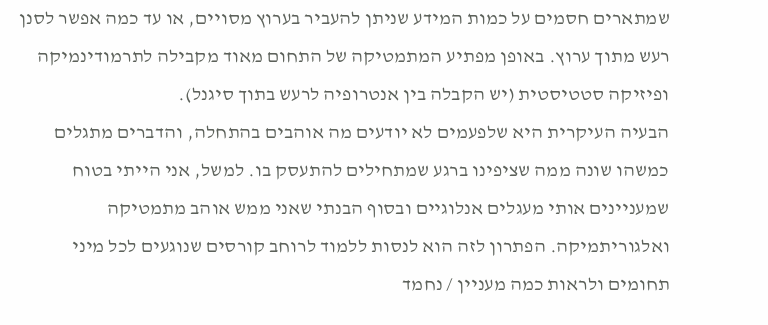שמתארים חסמים על כמות המידע שניתן להעביר בערוץ מסויים, או עד כמה אפשר לסנן רעש מתוך ערוץ. באופן מפתיע המתמטיקה של התחום מאוד מקבילה לתרמודינמיקה ופיזיקה סטטיסטית (יש הקבלה בין אנטרופיה לרעש בתוך סיגנל).
הבעיה העיקרית היא שלפעמים לא יודעים מה אוהבים בהתחלה, והדברים מתגלים כמשהו שונה ממה שציפינו ברגע שמתחילים להתעסק בו. למשל, אני הייתי בטוח שמעניינים אותי מעגלים אנלוגיים ובסוף הבנתי שאני ממש אוהב מתמטיקה ואלגוריתמיקה. הפתרון לזה הוא לנסות ללמוד לרוחב קורסים שנוגעים לכל מיני תחומים ולראות כמה מעניין / נחמד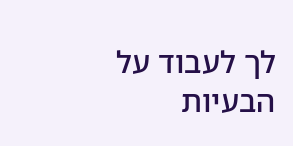לך לעבוד על הבעיות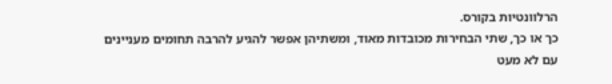הרלוונטיות בקורס.
כך או כך, שתי הבחירות מכובדות מאוד, ומשתיהן אפשר להגיע להרבה תחומים מעניינים עם לא מעט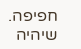חפיפה.
שיהיה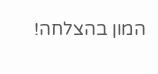המון בהצלחה!